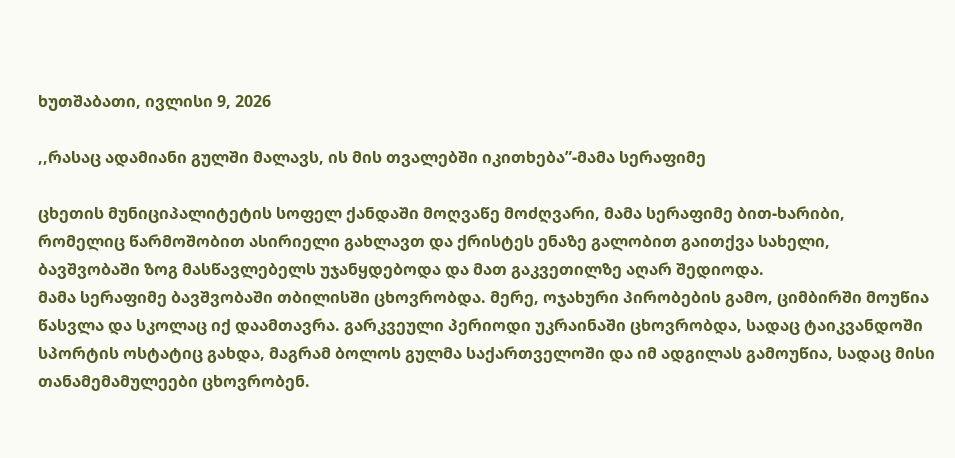ხუთშაბათი, ივლისი 9, 2026

,,რასაც ადამიანი გულში მალავს, ის მის თვალებში იკითხება”-მამა სერაფიმე

ცხეთის მუნიციპალიტეტის სოფელ ქანდაში მოღვაწე მოძღვარი, მამა სერაფიმე ბით-ხარიბი, რომელიც წარმოშობით ასირიელი გახლავთ და ქრისტეს ენაზე გალობით გაითქვა სახელი, ბავშვობაში ზოგ მასწავლებელს უჯანყდებოდა და მათ გაკვეთილზე აღარ შედიოდა.
მამა სერაფიმე ბავშვობაში თბილისში ცხოვრობდა. მერე, ოჯახური პირობების გამო, ციმბირში მოუწია წასვლა და სკოლაც იქ დაამთავრა. გარკვეული პერიოდი უკრაინაში ცხოვრობდა, სადაც ტაიკვანდოში სპორტის ოსტატიც გახდა, მაგრამ ბოლოს გულმა საქართველოში და იმ ადგილას გამოუწია, სადაც მისი თანამემამულეები ცხოვრობენ.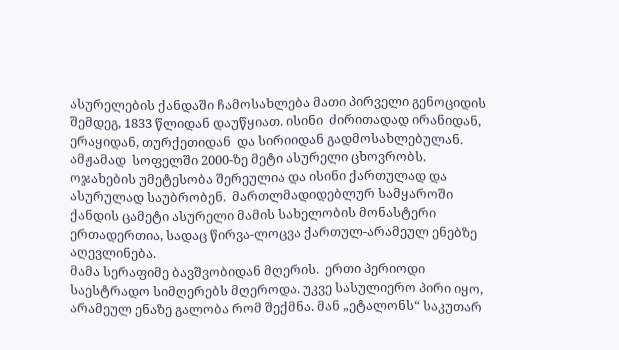ასურელების ქანდაში ჩამოსახლება მათი პირველი გენოციდის შემდეგ, 1833 წლიდან დაუწყიათ. ისინი  ძირითადად ირანიდან, ერაყიდან, თურქეთიდან  და სირიიდან გადმოსახლებულან. ამჟამად  სოფელში 2000-ზე მეტი ასურელი ცხოვრობს. ოჯახების უმეტესობა შერეულია და ისინი ქართულად და ასურულად საუბრობენ.  მართლმადიდებლურ სამყაროში ქანდის ცამეტი ასურელი მამის სახელობის მონასტერი ერთადერთია, სადაც წირვა-ლოცვა ქართულ-არამეულ ენებზე აღევლინება.
მამა სერაფიმე ბავშვობიდან მღერის.  ერთი პერიოდი საესტრადო სიმღერებს მღეროდა. უკვე სასულიერო პირი იყო, არამეულ ენაზე გალობა რომ შექმნა. მან „ეტალონს“ საკუთარ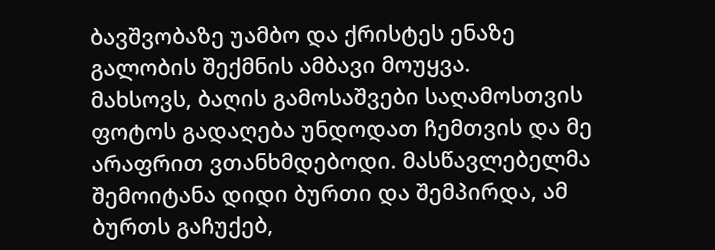ბავშვობაზე უამბო და ქრისტეს ენაზე გალობის შექმნის ამბავი მოუყვა.
მახსოვს, ბაღის გამოსაშვები საღამოსთვის ფოტოს გადაღება უნდოდათ ჩემთვის და მე არაფრით ვთანხმდებოდი. მასწავლებელმა შემოიტანა დიდი ბურთი და შემპირდა, ამ ბურთს გაჩუქებ,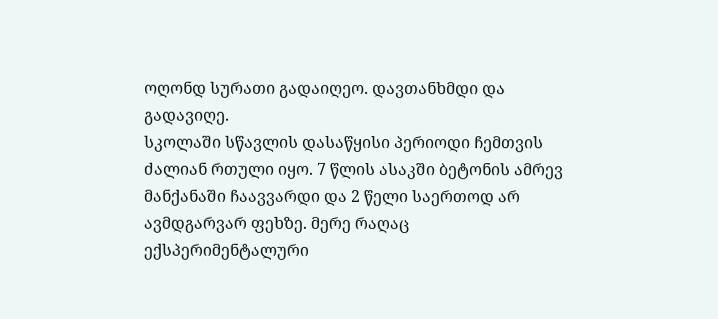ოღონდ სურათი გადაიღეო. დავთანხმდი და გადავიღე.
სკოლაში სწავლის დასაწყისი პერიოდი ჩემთვის ძალიან რთული იყო. 7 წლის ასაკში ბეტონის ამრევ მანქანაში ჩაავვარდი და 2 წელი საერთოდ არ ავმდგარვარ ფეხზე. მერე რაღაც ექსპერიმენტალური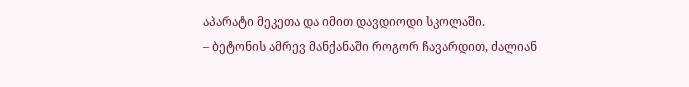აპარატი მეკეთა და იმით დავდიოდი სკოლაში.
– ბეტონის ამრევ მანქანაში როგორ ჩავარდით, ძალიან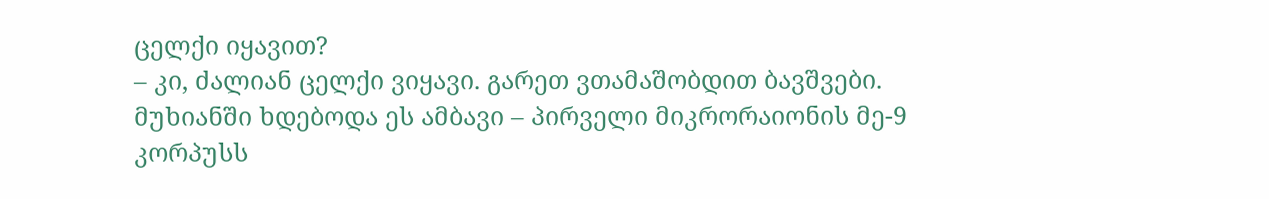ცელქი იყავით?
– კი, ძალიან ცელქი ვიყავი. გარეთ ვთამაშობდით ბავშვები. მუხიანში ხდებოდა ეს ამბავი – პირველი მიკრორაიონის მე-9 კორპუსს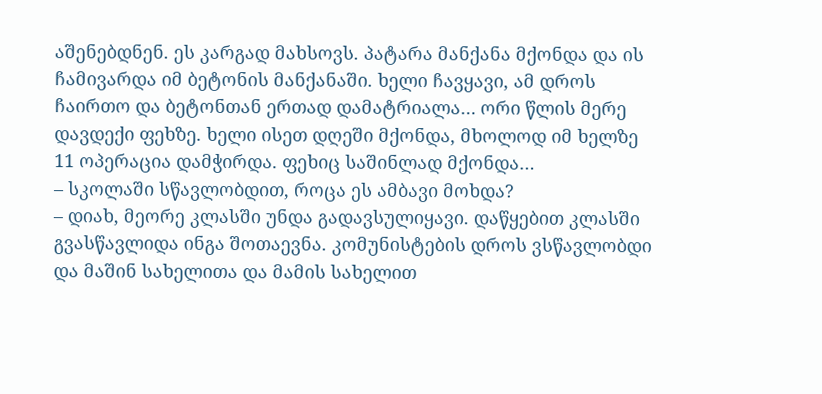აშენებდნენ. ეს კარგად მახსოვს. პატარა მანქანა მქონდა და ის ჩამივარდა იმ ბეტონის მანქანაში. ხელი ჩავყავი, ამ დროს ჩაირთო და ბეტონთან ერთად დამატრიალა… ორი წლის მერე დავდექი ფეხზე. ხელი ისეთ დღეში მქონდა, მხოლოდ იმ ხელზე 11 ოპერაცია დამჭირდა. ფეხიც საშინლად მქონდა…
– სკოლაში სწავლობდით, როცა ეს ამბავი მოხდა?
– დიახ, მეორე კლასში უნდა გადავსულიყავი. დაწყებით კლასში გვასწავლიდა ინგა შოთაევნა. კომუნისტების დროს ვსწავლობდი და მაშინ სახელითა და მამის სახელით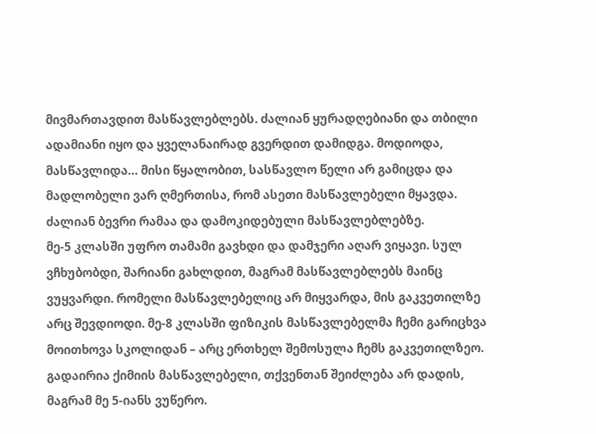მივმართავდით მასწავლებლებს. ძალიან ყურადღებიანი და თბილი ადამიანი იყო და ყველანაირად გვერდით დამიდგა. მოდიოდა, მასწავლიდა… მისი წყალობით, სასწავლო წელი არ გამიცდა და მადლობელი ვარ ღმერთისა, რომ ასეთი მასწავლებელი მყავდა. ძალიან ბევრი რამაა და დამოკიდებული მასწავლებლებზე.
მე-5 კლასში უფრო თამამი გავხდი და დამჯერი აღარ ვიყავი. სულ ვჩხუბობდი, შარიანი გახლდით, მაგრამ მასწავლებლებს მაინც ვუყვარდი. რომელი მასწავლებელიც არ მიყვარდა, მის გაკვეთილზე არც შევდიოდი. მე-8 კლასში ფიზიკის მასწავლებელმა ჩემი გარიცხვა მოითხოვა სკოლიდან – არც ერთხელ შემოსულა ჩემს გაკვეთილზეო. გადაირია ქიმიის მასწავლებელი, თქვენთან შეიძლება არ დადის, მაგრამ მე 5-იანს ვუწერო.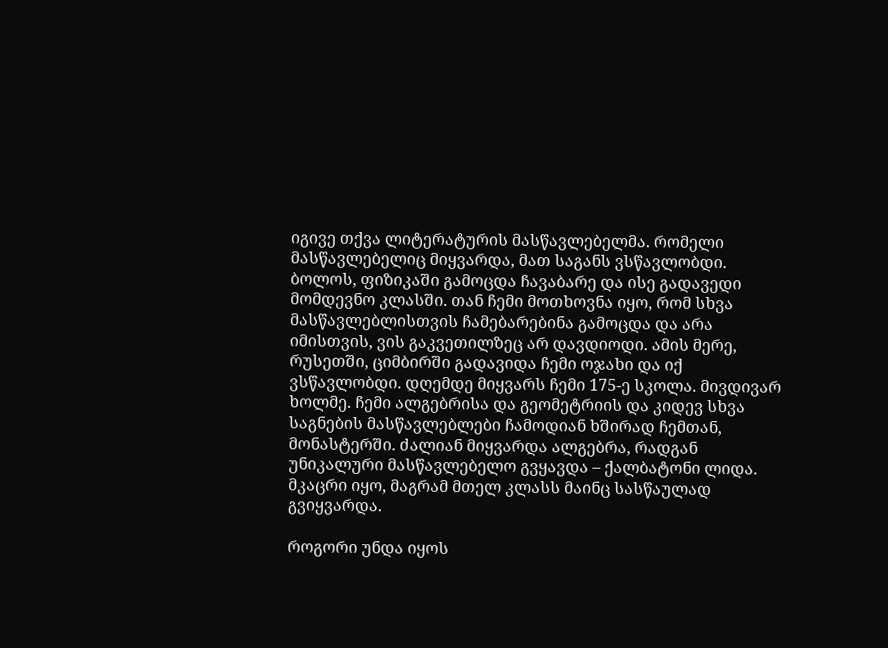იგივე თქვა ლიტერატურის მასწავლებელმა. რომელი მასწავლებელიც მიყვარდა, მათ საგანს ვსწავლობდი. ბოლოს, ფიზიკაში გამოცდა ჩავაბარე და ისე გადავედი მომდევნო კლასში. თან ჩემი მოთხოვნა იყო, რომ სხვა მასწავლებლისთვის ჩამებარებინა გამოცდა და არა იმისთვის, ვის გაკვეთილზეც არ დავდიოდი. ამის მერე, რუსეთში, ციმბირში გადავიდა ჩემი ოჯახი და იქ ვსწავლობდი. დღემდე მიყვარს ჩემი 175-ე სკოლა. მივდივარ ხოლმე. ჩემი ალგებრისა და გეომეტრიის და კიდევ სხვა საგნების მასწავლებლები ჩამოდიან ხშირად ჩემთან, მონასტერში. ძალიან მიყვარდა ალგებრა, რადგან უნიკალური მასწავლებელო გვყავდა – ქალბატონი ლიდა. მკაცრი იყო, მაგრამ მთელ კლასს მაინც სასწაულად გვიყვარდა.

როგორი უნდა იყოს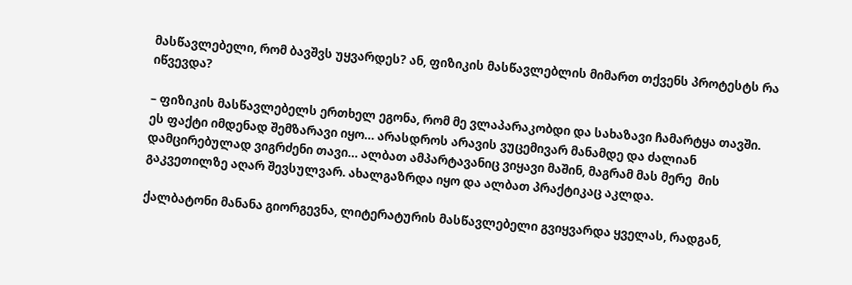მასწავლებელი, რომ ბავშვს უყვარდეს? ან, ფიზიკის მასწავლებლის მიმართ თქვენს პროტესტს რა იწვევდა?

– ფიზიკის მასწავლებელს ერთხელ ეგონა, რომ მე ვლაპარაკობდი და სახაზავი ჩამარტყა თავში. ეს ფაქტი იმდენად შემზარავი იყო… არასდროს არავის ვუცემივარ მანამდე და ძალიან დამცირებულად ვიგრძენი თავი… ალბათ ამპარტავანიც ვიყავი მაშინ, მაგრამ მას მერე  მის გაკვეთილზე აღარ შევსულვარ. ახალგაზრდა იყო და ალბათ პრაქტიკაც აკლდა.

ქალბატონი მანანა გიორგევნა, ლიტერატურის მასწავლებელი გვიყვარდა ყველას, რადგან,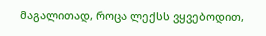მაგალითად, როცა ლექსს ვყვებოდით,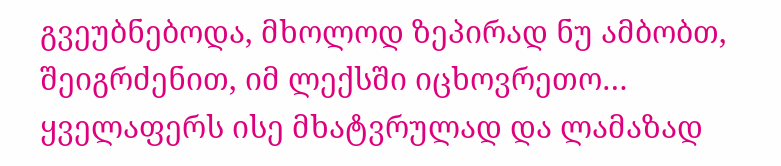გვეუბნებოდა, მხოლოდ ზეპირად ნუ ამბობთ, შეიგრძენით, იმ ლექსში იცხოვრეთო… ყველაფერს ისე მხატვრულად და ლამაზად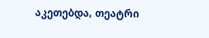აკეთებდა, თეატრი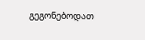გეგონებოდათ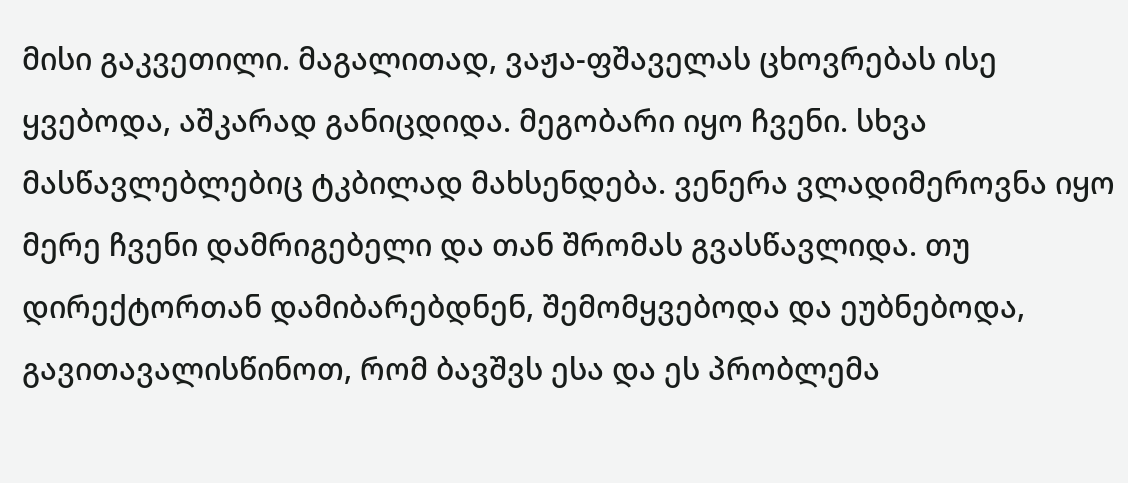მისი გაკვეთილი. მაგალითად, ვაჟა-ფშაველას ცხოვრებას ისე ყვებოდა, აშკარად განიცდიდა. მეგობარი იყო ჩვენი. სხვა მასწავლებლებიც ტკბილად მახსენდება. ვენერა ვლადიმეროვნა იყო მერე ჩვენი დამრიგებელი და თან შრომას გვასწავლიდა. თუ დირექტორთან დამიბარებდნენ, შემომყვებოდა და ეუბნებოდა, გავითავალისწინოთ, რომ ბავშვს ესა და ეს პრობლემა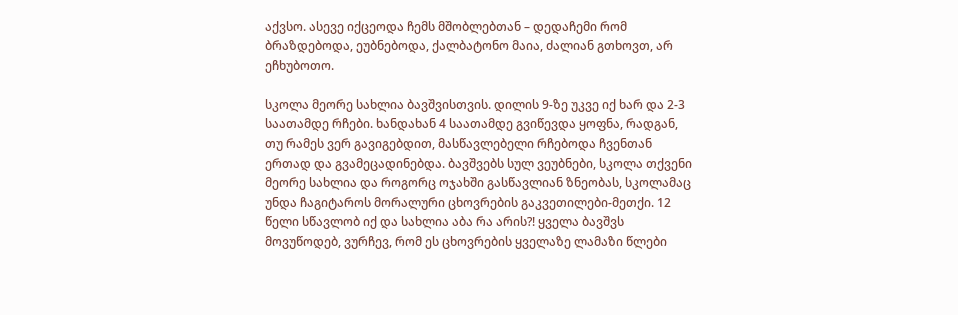აქვსო. ასევე იქცეოდა ჩემს მშობლებთან – დედაჩემი რომ ბრაზდებოდა, ეუბნებოდა, ქალბატონო მაია, ძალიან გთხოვთ, არ ეჩხუბოთო.

სკოლა მეორე სახლია ბავშვისთვის. დილის 9-ზე უკვე იქ ხარ და 2-3 საათამდე რჩები. ხანდახან 4 საათამდე გვიწევდა ყოფნა, რადგან, თუ რამეს ვერ გავიგებდით, მასწავლებელი რჩებოდა ჩვენთან ერთად და გვამეცადინებდა. ბავშვებს სულ ვეუბნები, სკოლა თქვენი მეორე სახლია და როგორც ოჯახში გასწავლიან ზნეობას, სკოლამაც უნდა ჩაგიტაროს მორალური ცხოვრების გაკვეთილები-მეთქი. 12 წელი სწავლობ იქ და სახლია აბა რა არის?! ყველა ბავშვს მოვუწოდებ, ვურჩევ, რომ ეს ცხოვრების ყველაზე ლამაზი წლები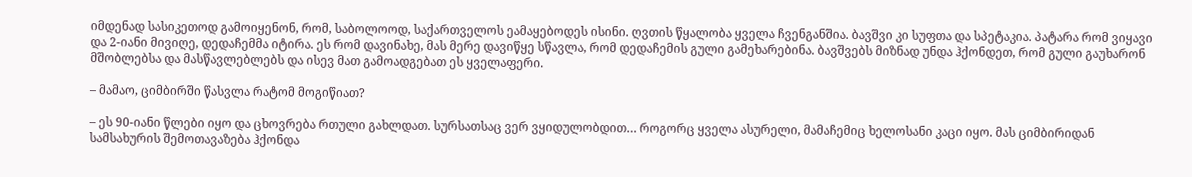იმდენად სასიკეთოდ გამოიყენონ, რომ, საბოლოოდ, საქართველოს ეამაყებოდეს ისინი. ღვთის წყალობა ყველა ჩვენგანშია. ბავშვი კი სუფთა და სპეტაკია. პატარა რომ ვიყავი და 2-იანი მივიღე, დედაჩემმა იტირა. ეს რომ დავინახე, მას მერე დავიწყე სწავლა, რომ დედაჩემის გული გამეხარებინა. ბავშვებს მიზნად უნდა ჰქონდეთ, რომ გული გაუხარონ მშობლებსა და მასწავლებლებს და ისევ მათ გამოადგებათ ეს ყველაფერი.

– მამაო, ციმბირში წასვლა რატომ მოგიწიათ?

– ეს 90-იანი წლები იყო და ცხოვრება რთული გახლდათ. სურსათსაც ვერ ვყიდულობდით… როგორც ყველა ასურელი, მამაჩემიც ხელოსანი კაცი იყო. მას ციმბირიდან სამსახურის შემოთავაზება ჰქონდა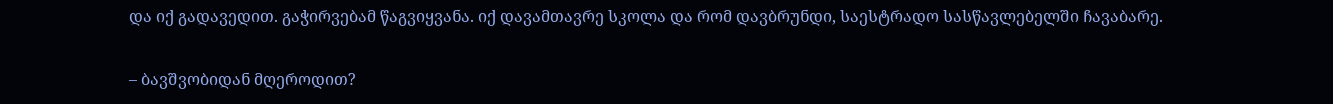და იქ გადავედით. გაჭირვებამ წაგვიყვანა. იქ დავამთავრე სკოლა და რომ დავბრუნდი, საესტრადო სასწავლებელში ჩავაბარე.

– ბავშვობიდან მღეროდით?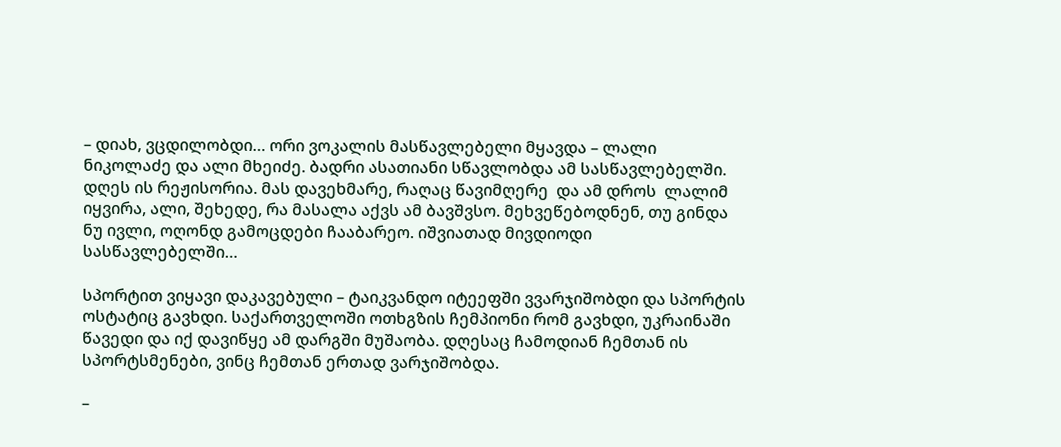– დიახ, ვცდილობდი… ორი ვოკალის მასწავლებელი მყავდა – ლალი ნიკოლაძე და ალი მხეიძე. ბადრი ასათიანი სწავლობდა ამ სასწავლებელში. დღეს ის რეჟისორია. მას დავეხმარე, რაღაც წავიმღერე  და ამ დროს  ლალიმ იყვირა, ალი, შეხედე, რა მასალა აქვს ამ ბავშვსო. მეხვეწებოდნენ, თუ გინდა ნუ ივლი, ოღონდ გამოცდები ჩააბარეო. იშვიათად მივდიოდი სასწავლებელში…

სპორტით ვიყავი დაკავებული – ტაიკვანდო იტეეფში ვვარჯიშობდი და სპორტის ოსტატიც გავხდი. საქართველოში ოთხგზის ჩემპიონი რომ გავხდი, უკრაინაში წავედი და იქ დავიწყე ამ დარგში მუშაობა. დღესაც ჩამოდიან ჩემთან ის სპორტსმენები, ვინც ჩემთან ერთად ვარჯიშობდა.

–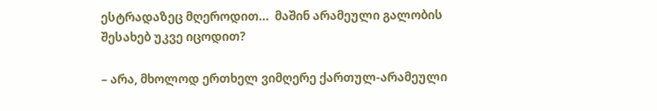ესტრადაზეც მღეროდით…  მაშინ არამეული გალობის შესახებ უკვე იცოდით?

– არა, მხოლოდ ერთხელ ვიმღერე ქართულ-არამეული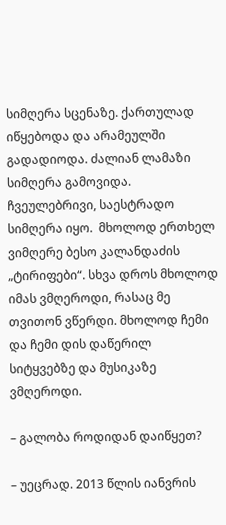სიმღერა სცენაზე. ქართულად იწყებოდა და არამეულში გადადიოდა. ძალიან ლამაზი სიმღერა გამოვიდა. ჩვეულებრივი, საესტრადო სიმღერა იყო.  მხოლოდ ერთხელ ვიმღერე ბესო კალანდაძის „ტირიფები“. სხვა დროს მხოლოდ იმას ვმღეროდი, რასაც მე თვითონ ვწერდი. მხოლოდ ჩემი და ჩემი დის დაწერილ სიტყვებზე და მუსიკაზე ვმღეროდი.

– გალობა როდიდან დაიწყეთ?

– უეცრად. 2013 წლის იანვრის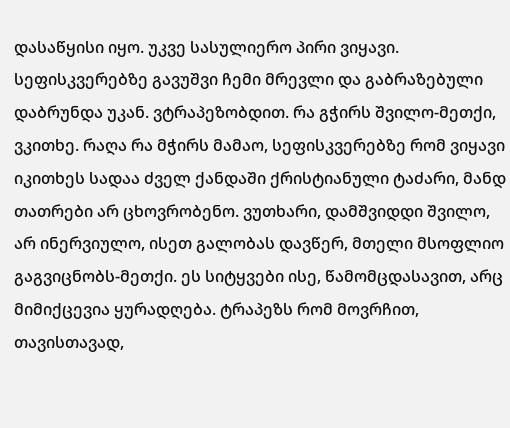დასაწყისი იყო. უკვე სასულიერო პირი ვიყავი. სეფისკვერებზე გავუშვი ჩემი მრევლი და გაბრაზებული დაბრუნდა უკან. ვტრაპეზობდით. რა გჭირს შვილო-მეთქი, ვკითხე. რაღა რა მჭირს მამაო, სეფისკვერებზე რომ ვიყავი იკითხეს სადაა ძველ ქანდაში ქრისტიანული ტაძარი, მანდ თათრები არ ცხოვრობენო. ვუთხარი, დამშვიდდი შვილო, არ ინერვიულო, ისეთ გალობას დავწერ, მთელი მსოფლიო გაგვიცნობს-მეთქი. ეს სიტყვები ისე, წამომცდასავით, არც მიმიქცევია ყურადღება. ტრაპეზს რომ მოვრჩით, თავისთავად,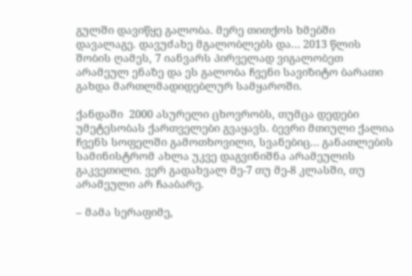გულში დავიწყე გალობა. მერე თითქოს ხმებში დავალაგე. დავუძახე მგალობლებს და… 2013 წლის შობის ღამეს, 7 იანვარს პირველად ვიგალობეთ არამეულ ენაზე და ეს გალობა ჩვენი სავიზიტო ბარათი გახდა მართლმადიდებლურ სამყაროში.

ქანდაში  2000 ასურელი ცხოვრობს, თუმცა დედები უმეტესობას ქართველები გვაყავს. ბევრი მთიული ქალია ჩვენს სოფელში გამოთხოვილი, სვანებიც… განათლების სამინისტრომ ახლა უკვე დაგვინიშნა არამეულის გაკვეთილი. ვერ გადახვალ მე-7 თუ მე-8 კლასში, თუ არამეული არ ჩააბარე.

– მამა სერაფიმე,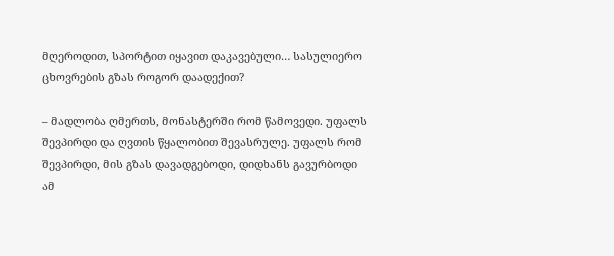მღეროდით, სპორტით იყავით დაკავებული… სასულიერო ცხოვრების გზას როგორ დაადექით?

– მადლობა ღმერთს, მონასტერში რომ წამოვედი. უფალს შევპირდი და ღვთის წყალობით შევასრულე. უფალს რომ შევპირდი, მის გზას დავადგებოდი, დიდხანს გავურბოდი ამ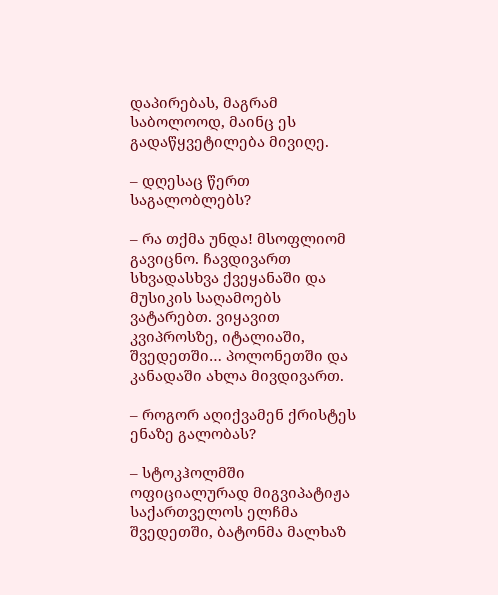დაპირებას, მაგრამ საბოლოოდ, მაინც ეს გადაწყვეტილება მივიღე.

– დღესაც წერთ საგალობლებს?

– რა თქმა უნდა! მსოფლიომ გავიცნო. ჩავდივართ სხვადასხვა ქვეყანაში და მუსიკის საღამოებს ვატარებთ. ვიყავით კვიპროსზე, იტალიაში, შვედეთში… პოლონეთში და კანადაში ახლა მივდივართ.

– როგორ აღიქვამენ ქრისტეს ენაზე გალობას?

– სტოკჰოლმში ოფიციალურად მიგვიპატიჟა საქართველოს ელჩმა შვედეთში, ბატონმა მალხაზ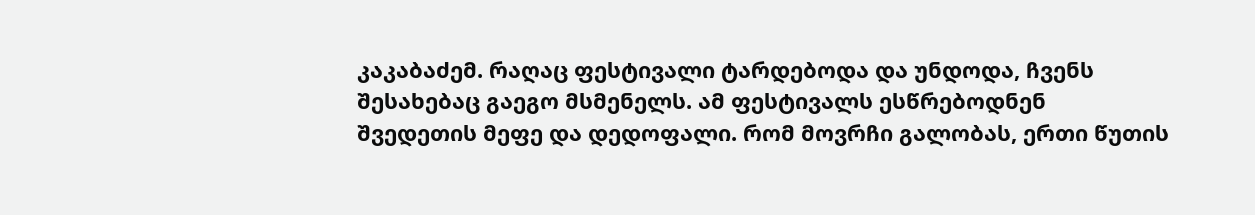კაკაბაძემ. რაღაც ფესტივალი ტარდებოდა და უნდოდა, ჩვენს შესახებაც გაეგო მსმენელს. ამ ფესტივალს ესწრებოდნენ შვედეთის მეფე და დედოფალი. რომ მოვრჩი გალობას, ერთი წუთის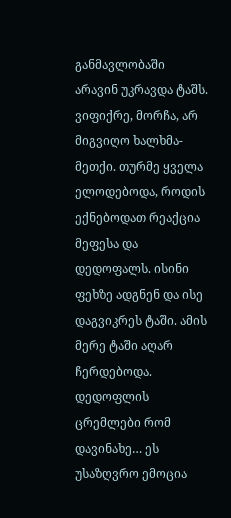განმავლობაში არავინ უკრავდა ტაშს. ვიფიქრე, მორჩა, არ მიგვიღო ხალხმა-მეთქი. თურმე ყველა ელოდებოდა, როდის ექნებოდათ რეაქცია მეფესა და დედოფალს. ისინი ფეხზე ადგნენ და ისე დაგვიკრეს ტაში. ამის მერე ტაში აღარ ჩერდებოდა. დედოფლის ცრემლები რომ დავინახე… ეს უსაზღვრო ემოცია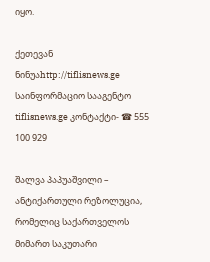იყო.

ქეთევან ნინუაhttp://tiflisnews.ge
საინფორმაციო სააგენტო tiflisnews.ge კონტაქტი- ☎ 555 100 929

შალვა პაპუაშვილი – ანტიქართული რეზოლუცია, რომელიც საქართველოს მიმართ საკუთარი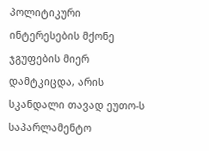პოლიტიკური ინტერესების მქონე ჯგუფების მიერ დამტკიცდა, არის სკანდალი თავად ეუთო-ს საპარლამენტო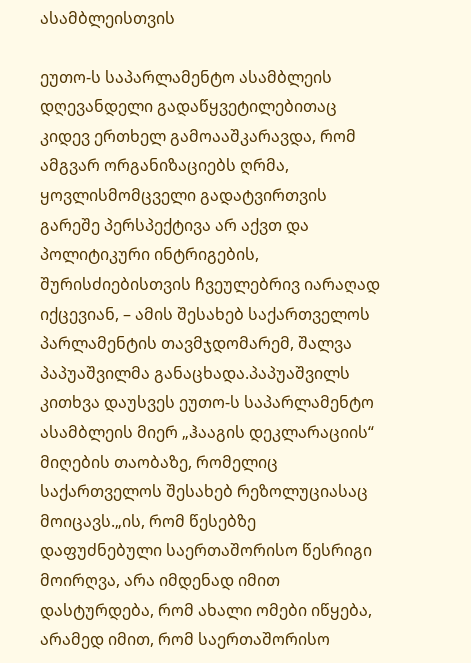ასამბლეისთვის

ეუთო-ს საპარლამენტო ასამბლეის დღევანდელი გადაწყვეტილებითაც კიდევ ერთხელ გამოააშკარავდა, რომ ამგვარ ორგანიზაციებს ღრმა, ყოვლისმომცველი გადატვირთვის გარეშე პერსპექტივა არ აქვთ და პოლიტიკური ინტრიგების, შურისძიებისთვის ჩვეულებრივ იარაღად იქცევიან, – ამის შესახებ საქართველოს პარლამენტის თავმჯდომარემ, შალვა პაპუაშვილმა განაცხადა.პაპუაშვილს კითხვა დაუსვეს ეუთო-ს საპარლამენტო ასამბლეის მიერ „ჰააგის დეკლარაციის“ მიღების თაობაზე, რომელიც საქართველოს შესახებ რეზოლუციასაც მოიცავს.„ის, რომ წესებზე დაფუძნებული საერთაშორისო წესრიგი მოირღვა, არა იმდენად იმით დასტურდება, რომ ახალი ომები იწყება, არამედ იმით, რომ საერთაშორისო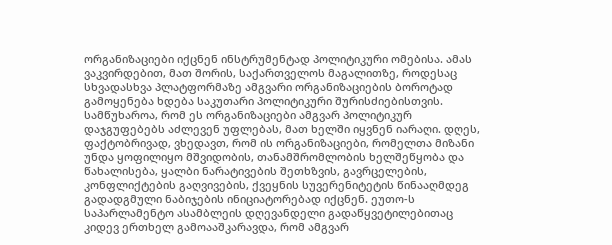ორგანიზაციები იქცნენ ინსტრუმენტად პოლიტიკური ომებისა. ამას ვაკვირდებით, მათ შორის, საქართველოს მაგალითზე, როდესაც სხვადასხვა პლატფორმაზე ამგვარი ორგანიზაციების ბოროტად გამოყენება ხდება საკუთარი პოლიტიკური შურისძიებისთვის. სამწუხაროა, რომ ეს ორგანიზაციები ამგვარ პოლიტიკურ დაჯგუფებებს აძლევენ უფლებას, მათ ხელში იყვნენ იარაღი. დღეს, ფაქტობრივად, ვხედავთ, რომ ის ორგანიზაციები, რომელთა მიზანი უნდა ყოფილიყო მშვიდობის, თანამშრომლობის ხელშეწყობა და წახალისება, ყალბი ნარატივების შეთხზვის, გავრცელების, კონფლიქტების გაღვივების, ქვეყნის სუვერენიტეტის წინააღმდეგ გადადგმული ნაბიჯების ინიციატორებად იქცნენ. ეუთო-ს საპარლამენტო ასამბლეის დღევანდელი გადაწყვეტილებითაც კიდევ ერთხელ გამოააშკარავდა, რომ ამგვარ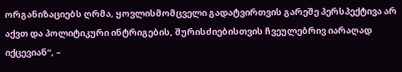ორგანიზაციებს ღრმა, ყოვლისმომცველი გადატვირთვის გარეშე პერსპექტივა არ აქვთ და პოლიტიკური ინტრიგების, შურისძიებისთვის ჩვეულებრივ იარაღად იქცევიან“, –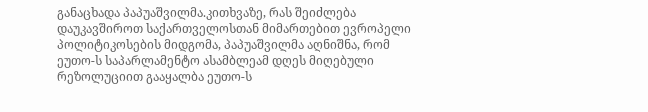განაცხადა პაპუაშვილმა.კითხვაზე, რას შეიძლება დაუკავშიროთ საქართველოსთან მიმართებით ევროპელი პოლიტიკოსების მიდგომა, პაპუაშვილმა აღნიშნა, რომ ეუთო-ს საპარლამენტო ასამბლეამ დღეს მიღებული რეზოლუციით გააყალბა ეუთო-ს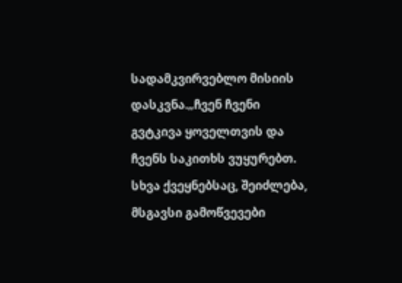სადამკვირვებლო მისიის დასკვნა.„ჩვენ ჩვენი გვტკივა ყოველთვის და ჩვენს საკითხს ვუყურებთ. სხვა ქვეყნებსაც, შეიძლება, მსგავსი გამოწვევები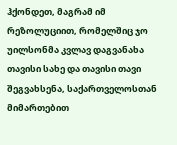ჰქონდეთ, მაგრამ იმ რეზოლუციით, რომელშიც ჯო უილსონმა კვლავ დაგვანახა თავისი სახე და თავისი თავი შეგვახსენა, საქართველოსთან მიმართებით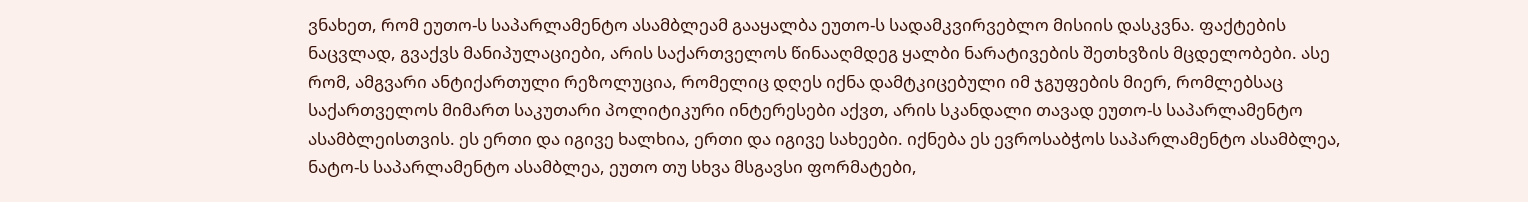ვნახეთ, რომ ეუთო-ს საპარლამენტო ასამბლეამ გააყალბა ეუთო-ს სადამკვირვებლო მისიის დასკვნა. ფაქტების ნაცვლად, გვაქვს მანიპულაციები, არის საქართველოს წინააღმდეგ ყალბი ნარატივების შეთხვზის მცდელობები. ასე რომ, ამგვარი ანტიქართული რეზოლუცია, რომელიც დღეს იქნა დამტკიცებული იმ ჯგუფების მიერ, რომლებსაც საქართველოს მიმართ საკუთარი პოლიტიკური ინტერესები აქვთ, არის სკანდალი თავად ეუთო-ს საპარლამენტო ასამბლეისთვის. ეს ერთი და იგივე ხალხია, ერთი და იგივე სახეები. იქნება ეს ევროსაბჭოს საპარლამენტო ასამბლეა, ნატო-ს საპარლამენტო ასამბლეა, ეუთო თუ სხვა მსგავსი ფორმატები,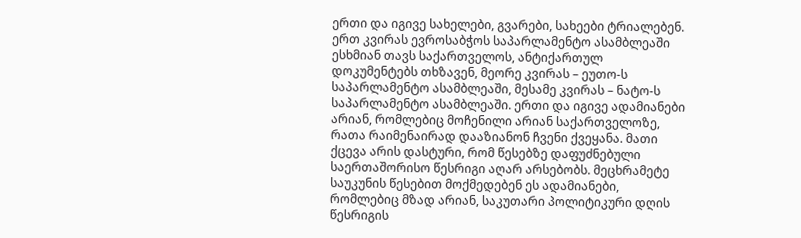ერთი და იგივე სახელები, გვარები, სახეები ტრიალებენ. ერთ კვირას ევროსაბჭოს საპარლამენტო ასამბლეაში ესხმიან თავს საქართველოს, ანტიქართულ დოკუმენტებს თხზავენ, მეორე კვირას – ეუთო-ს საპარლამენტო ასამბლეაში, მესამე კვირას – ნატო-ს საპარლამენტო ასამბლეაში. ერთი და იგივე ადამიანები არიან, რომლებიც მოჩენილი არიან საქართველოზე, რათა რაიმენაირად დააზიანონ ჩვენი ქვეყანა. მათი ქცევა არის დასტური, რომ წესებზე დაფუძნებული საერთაშორისო წესრიგი აღარ არსებობს. მეცხრამეტე საუკუნის წესებით მოქმედებენ ეს ადამიანები, რომლებიც მზად არიან, საკუთარი პოლიტიკური დღის წესრიგის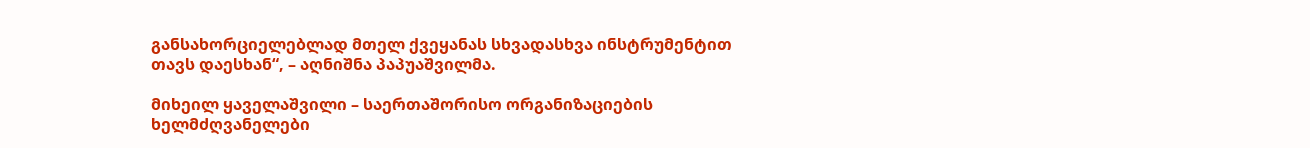განსახორციელებლად მთელ ქვეყანას სხვადასხვა ინსტრუმენტით თავს დაესხან“, – აღნიშნა პაპუაშვილმა.

მიხეილ ყაველაშვილი – საერთაშორისო ორგანიზაციების ხელმძღვანელები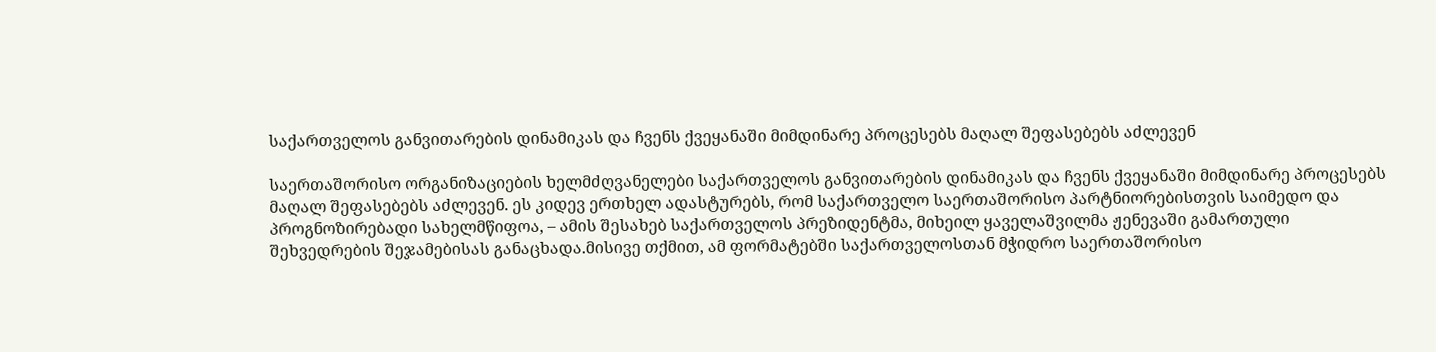საქართველოს განვითარების დინამიკას და ჩვენს ქვეყანაში მიმდინარე პროცესებს მაღალ შეფასებებს აძლევენ

საერთაშორისო ორგანიზაციების ხელმძღვანელები საქართველოს განვითარების დინამიკას და ჩვენს ქვეყანაში მიმდინარე პროცესებს მაღალ შეფასებებს აძლევენ. ეს კიდევ ერთხელ ადასტურებს, რომ საქართველო საერთაშორისო პარტნიორებისთვის საიმედო და პროგნოზირებადი სახელმწიფოა, – ამის შესახებ საქართველოს პრეზიდენტმა, მიხეილ ყაველაშვილმა ჟენევაში გამართული შეხვედრების შეჯამებისას განაცხადა.მისივე თქმით, ამ ფორმატებში საქართველოსთან მჭიდრო საერთაშორისო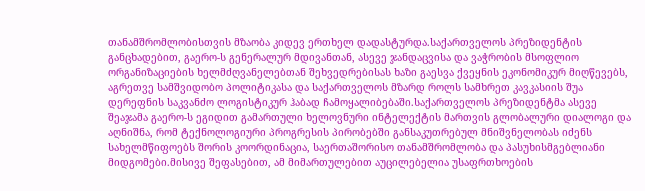თანამშრომლობისთვის მზაობა კიდევ ერთხელ დადასტურდა.საქართველოს პრეზიდენტის განცხადებით, გაერო-ს გენერალურ მდივანთან, ასევე ჯანდაცვისა და ვაჭრობის მსოფლიო ორგანიზაციების ხელმძღვანელებთან შეხვედრებისას ხაზი გაესვა ქვეყნის ეკონომიკურ მიღწევებს, აგრეთვე სამშვიდობო პოლიტიკასა და საქართველოს მზარდ როლს სამხრეთ კავკასიის შუა დერეფნის საკვანძო ლოგისტიკურ ჰაბად ჩამოყალიბებაში.საქართველოს პრეზიდენტმა ასევე შეაჯამა გაერო-ს ეგიდით გამართული ხელოვნური ინტელექტის მართვის გლობალური დიალოგი და აღნიშნა, რომ ტექნოლოგიური პროგრესის პირობებში განსაკუთრებულ მნიშვნელობას იძენს სახელმწიფოებს შორის კოორდინაცია, საერთაშორისო თანამშრომლობა და პასუხისმგებლიანი მიდგომები.მისივე შეფასებით, ამ მიმართულებით აუცილებელია უსაფრთხოების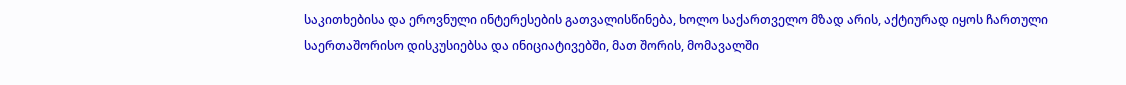საკითხებისა და ეროვნული ინტერესების გათვალისწინება, ხოლო საქართველო მზად არის, აქტიურად იყოს ჩართული საერთაშორისო დისკუსიებსა და ინიციატივებში, მათ შორის, მომავალში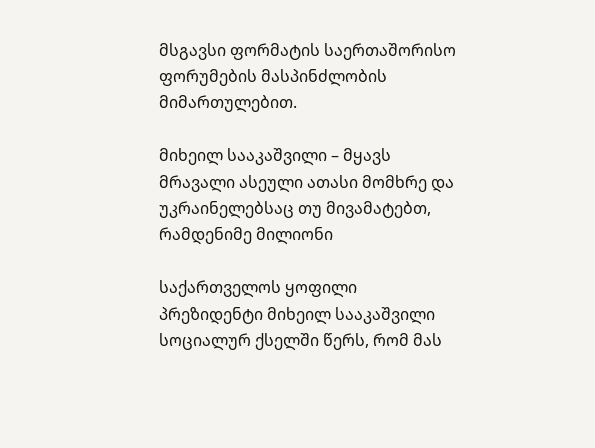მსგავსი ფორმატის საერთაშორისო ფორუმების მასპინძლობის მიმართულებით.

მიხეილ სააკაშვილი – მყავს მრავალი ასეული ათასი მომხრე და უკრაინელებსაც თუ მივამატებთ, რამდენიმე მილიონი

საქართველოს ყოფილი პრეზიდენტი მიხეილ სააკაშვილი სოციალურ ქსელში წერს, რომ მას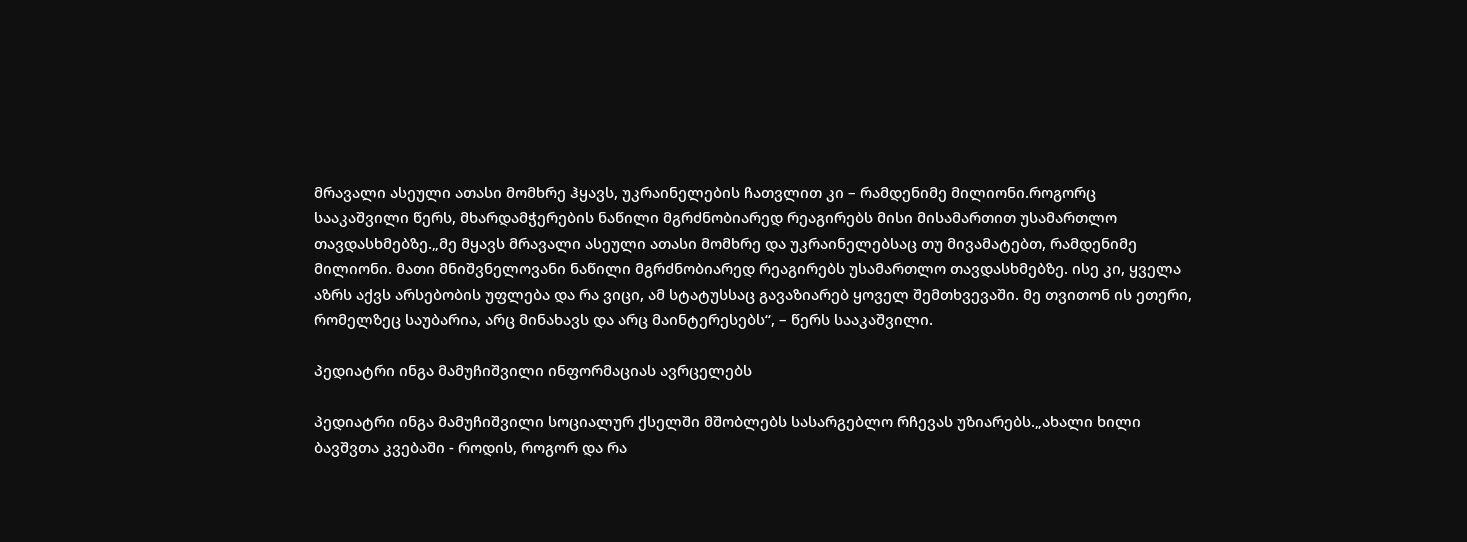მრავალი ასეული ათასი მომხრე ჰყავს, უკრაინელების ჩათვლით კი – რამდენიმე მილიონი.როგორც სააკაშვილი წერს, მხარდამჭერების ნაწილი მგრძნობიარედ რეაგირებს მისი მისამართით უსამართლო თავდასხმებზე.„მე მყავს მრავალი ასეული ათასი მომხრე და უკრაინელებსაც თუ მივამატებთ, რამდენიმე მილიონი. მათი მნიშვნელოვანი ნაწილი მგრძნობიარედ რეაგირებს უსამართლო თავდასხმებზე. ისე კი, ყველა აზრს აქვს არსებობის უფლება და რა ვიცი, ამ სტატუსსაც გავაზიარებ ყოველ შემთხვევაში. მე თვითონ ის ეთერი, რომელზეც საუბარია, არც მინახავს და არც მაინტერესებს“, – წერს სააკაშვილი.

პედიატრი ინგა მამუჩიშვილი ინფორმაციას ავრცელებს

პედიატრი ინგა მამუჩიშვილი სოციალურ ქსელში მშობლებს სასარგებლო რჩევას უზიარებს.„ახალი ხილი ბავშვთა კვებაში - როდის, როგორ და რა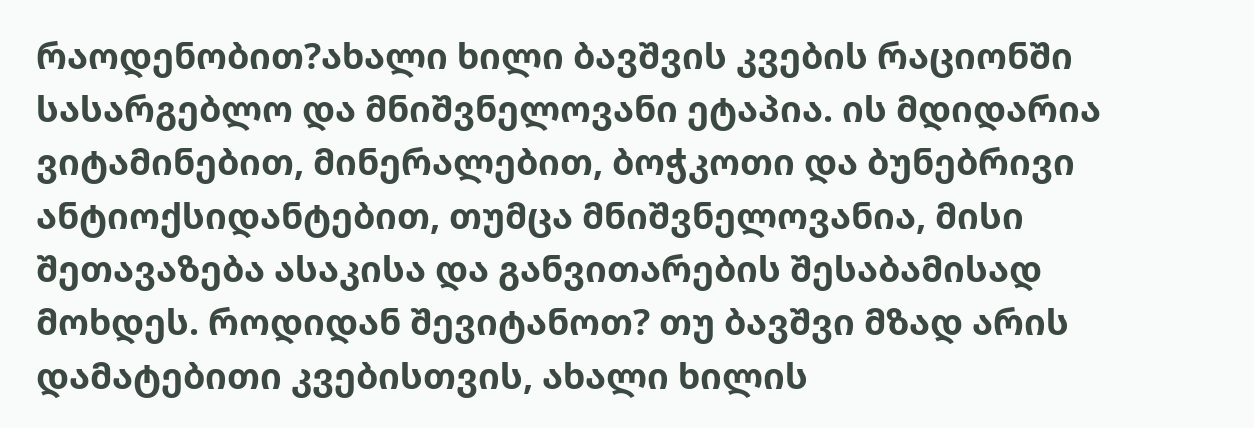რაოდენობით?ახალი ხილი ბავშვის კვების რაციონში სასარგებლო და მნიშვნელოვანი ეტაპია. ის მდიდარია ვიტამინებით, მინერალებით, ბოჭკოთი და ბუნებრივი ანტიოქსიდანტებით, თუმცა მნიშვნელოვანია, მისი შეთავაზება ასაკისა და განვითარების შესაბამისად მოხდეს. როდიდან შევიტანოთ? თუ ბავშვი მზად არის დამატებითი კვებისთვის, ახალი ხილის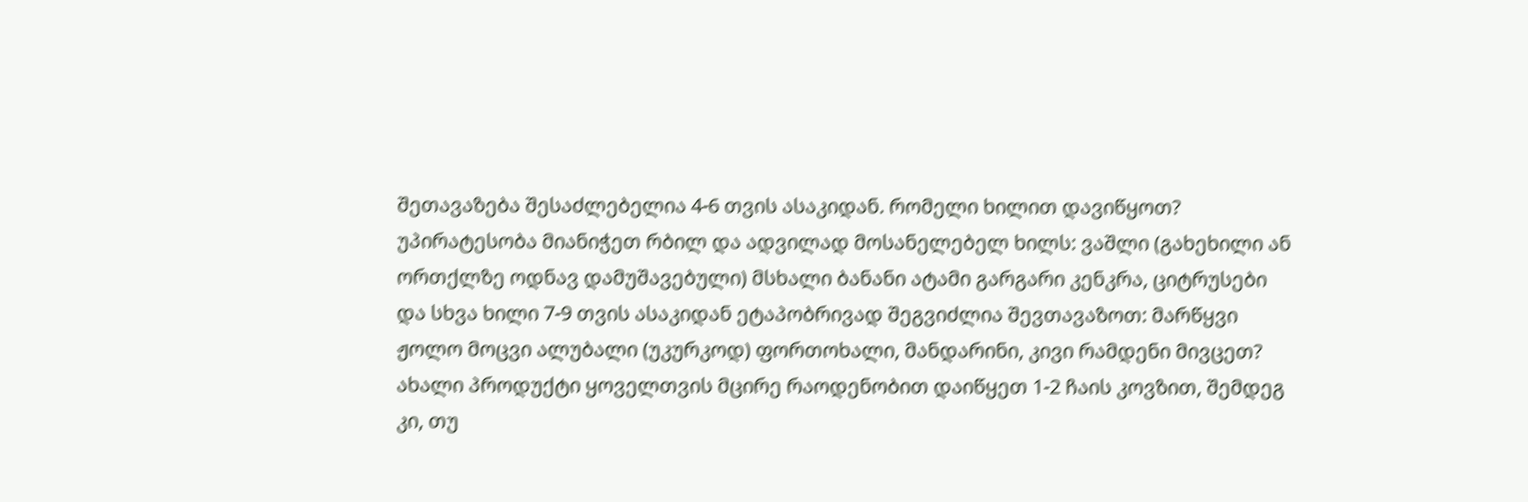შეთავაზება შესაძლებელია 4-6 თვის ასაკიდან. რომელი ხილით დავიწყოთ? უპირატესობა მიანიჭეთ რბილ და ადვილად მოსანელებელ ხილს: ვაშლი (გახეხილი ან ორთქლზე ოდნავ დამუშავებული) მსხალი ბანანი ატამი გარგარი კენკრა, ციტრუსები და სხვა ხილი 7-9 თვის ასაკიდან ეტაპობრივად შეგვიძლია შევთავაზოთ: მარწყვი ჟოლო მოცვი ალუბალი (უკურკოდ) ფორთოხალი, მანდარინი, კივი რამდენი მივცეთ? ახალი პროდუქტი ყოველთვის მცირე რაოდენობით დაიწყეთ 1-2 ჩაის კოვზით, შემდეგ კი, თუ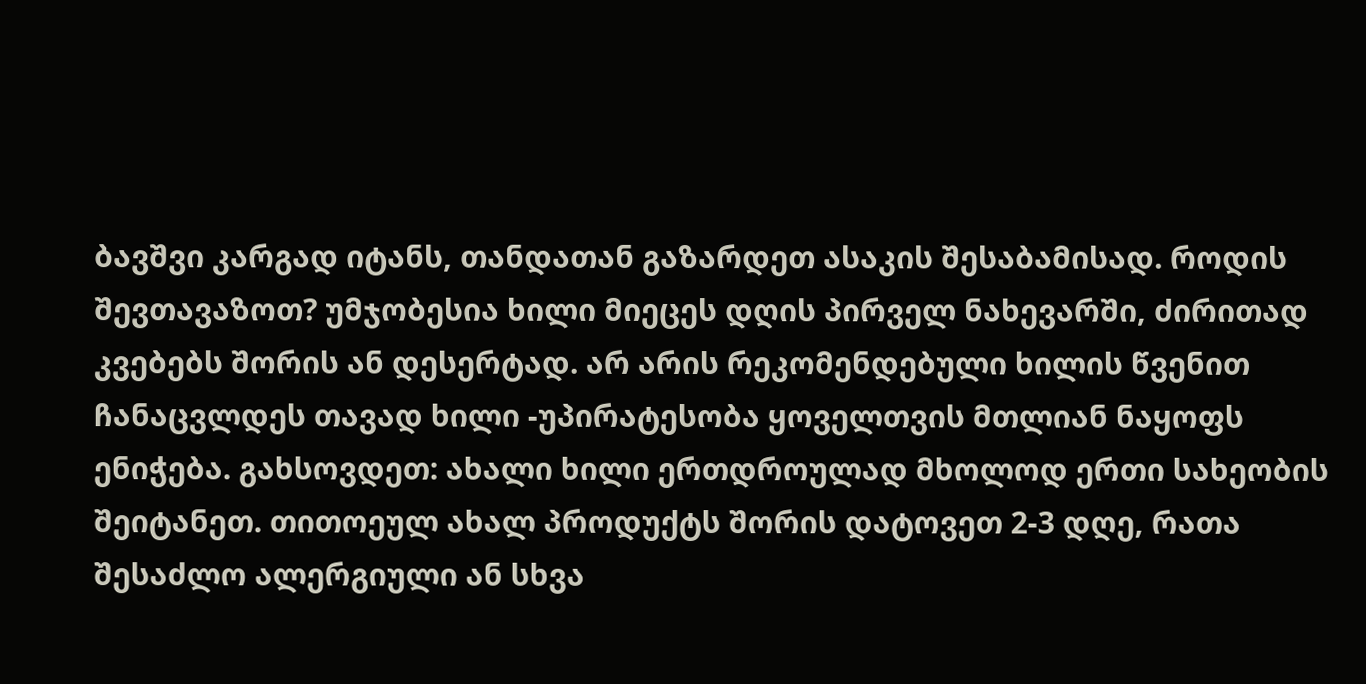ბავშვი კარგად იტანს, თანდათან გაზარდეთ ასაკის შესაბამისად. როდის შევთავაზოთ? უმჯობესია ხილი მიეცეს დღის პირველ ნახევარში, ძირითად კვებებს შორის ან დესერტად. არ არის რეკომენდებული ხილის წვენით ჩანაცვლდეს თავად ხილი -უპირატესობა ყოველთვის მთლიან ნაყოფს ენიჭება. გახსოვდეთ: ახალი ხილი ერთდროულად მხოლოდ ერთი სახეობის შეიტანეთ. თითოეულ ახალ პროდუქტს შორის დატოვეთ 2-3 დღე, რათა შესაძლო ალერგიული ან სხვა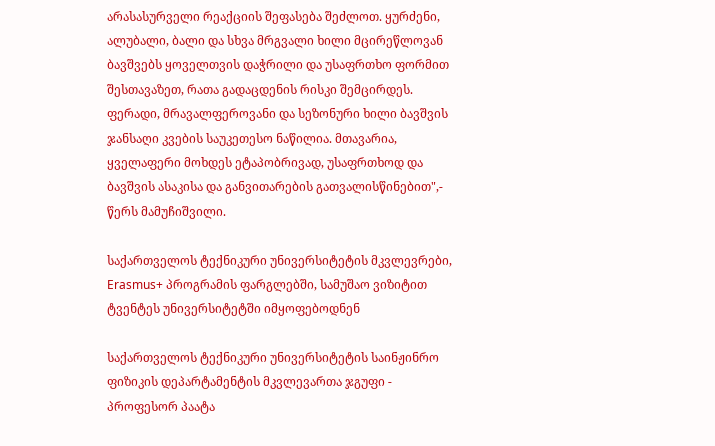არასასურველი რეაქციის შეფასება შეძლოთ. ყურძენი, ალუბალი, ბალი და სხვა მრგვალი ხილი მცირეწლოვან ბავშვებს ყოველთვის დაჭრილი და უსაფრთხო ფორმით შესთავაზეთ, რათა გადაცდენის რისკი შემცირდეს. ფერადი, მრავალფეროვანი და სეზონური ხილი ბავშვის ჯანსაღი კვების საუკეთესო ნაწილია. მთავარია, ყველაფერი მოხდეს ეტაპობრივად, უსაფრთხოდ და ბავშვის ასაკისა და განვითარების გათვალისწინებით",- წერს მამუჩიშვილი.

საქართველოს ტექნიკური უნივერსიტეტის მკვლევრები, Erasmus+ პროგრამის ფარგლებში, სამუშაო ვიზიტით ტვენტეს უნივერსიტეტში იმყოფებოდნენ

საქართველოს ტექნიკური უნივერსიტეტის საინჟინრო ფიზიკის დეპარტამენტის მკვლევართა ჯგუფი - პროფესორ პაატა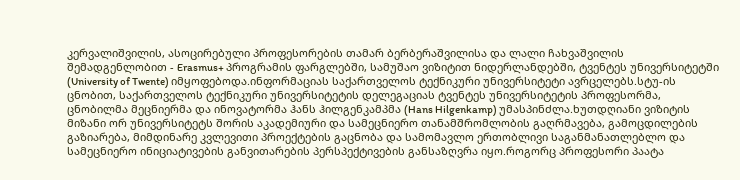კერვალიშვილის, ასოცირებული პროფესორების თამარ ბერბერაშვილისა და ლალი ჩახვაშვილის შემადგენლობით - Erasmus+ პროგრამის ფარგლებში, სამუშაო ვიზიტით ნიდერლანდებში, ტვენტეს უნივერსიტეტში (University of Twente) იმყოფებოდა.ინფორმაციას საქართველოს ტექნიკური უნივერსიტეტი ავრცელებს.სტუ-ის ცნობით, საქართველოს ტექნიკური უნივერსიტეტის დელეგაციას ტვენტეს უნივერსიტეტის პროფესორმა, ცნობილმა მეცნიერმა და ინოვატორმა ჰანს ჰილგენკამპმა (Hans Hilgenkamp) უმასპინძლა.ხუთდღიანი ვიზიტის მიზანი ორ უნივერსიტეტს შორის აკადემიური და სამეცნიერო თანამშრომლობის გაღრმავება, გამოცდილების გაზიარება, მიმდინარე კვლევითი პროექტების გაცნობა და სამომავლო ერთობლივი საგანმანათლებლო და სამეცნიერო ინიციატივების განვითარების პერსპექტივების განსაზღვრა იყო.როგორც პროფესორი პაატა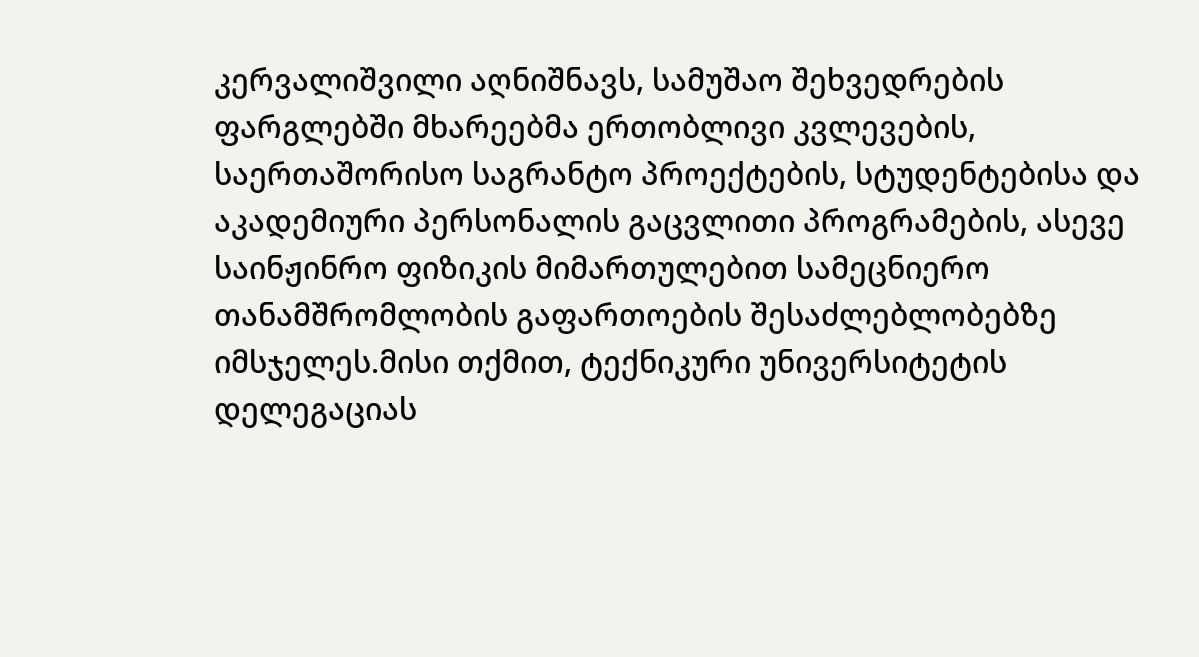კერვალიშვილი აღნიშნავს, სამუშაო შეხვედრების ფარგლებში მხარეებმა ერთობლივი კვლევების, საერთაშორისო საგრანტო პროექტების, სტუდენტებისა და აკადემიური პერსონალის გაცვლითი პროგრამების, ასევე საინჟინრო ფიზიკის მიმართულებით სამეცნიერო თანამშრომლობის გაფართოების შესაძლებლობებზე იმსჯელეს.მისი თქმით, ტექნიკური უნივერსიტეტის დელეგაციას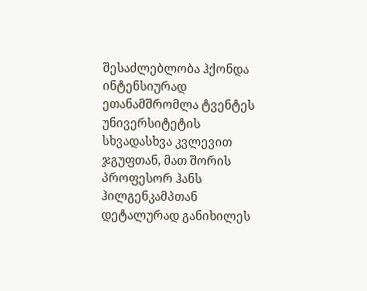შესაძლებლობა ჰქონდა ინტენსიურად ეთანამშრომლა ტვენტეს უნივერსიტეტის სხვადასხვა კვლევით ჯგუფთან, მათ შორის პროფესორ ჰანს ჰილგენკამპთან დეტალურად განიხილეს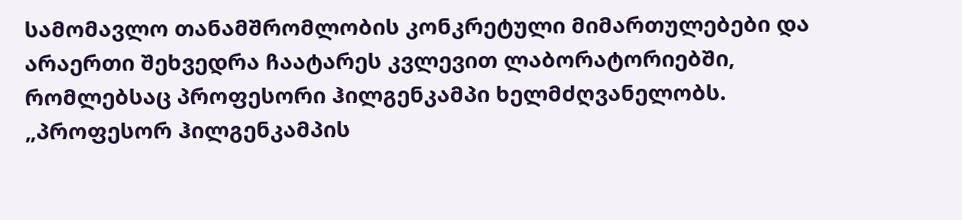სამომავლო თანამშრომლობის კონკრეტული მიმართულებები და არაერთი შეხვედრა ჩაატარეს კვლევით ლაბორატორიებში, რომლებსაც პროფესორი ჰილგენკამპი ხელმძღვანელობს. „პროფესორ ჰილგენკამპის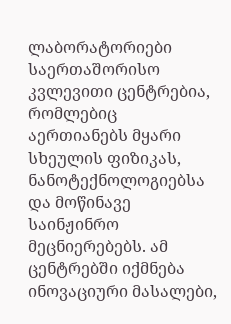ლაბორატორიები საერთაშორისო კვლევითი ცენტრებია, რომლებიც აერთიანებს მყარი სხეულის ფიზიკას, ნანოტექნოლოგიებსა და მოწინავე საინჟინრო მეცნიერებებს. ამ ცენტრებში იქმნება ინოვაციური მასალები,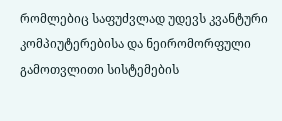რომლებიც საფუძვლად უდევს კვანტური კომპიუტერებისა და ნეირომორფული გამოთვლითი სისტემების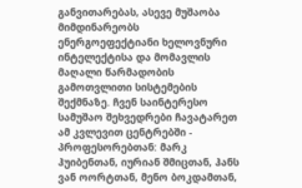განვითარებას, ასევე მუშაობა მიმდინარეობს ენერგოეფექტიანი ხელოვნური ინტელექტისა და მომავლის მაღალი წარმადობის გამოთვლითი სისტემების შექმნაზე. ჩვენ საინტერესო სამუშაო შეხვედრები ჩავატარეთ ამ კვლევით ცენტრებში - პროფესორებთან: მარკ ჰუიბენთან, იურიან შმიცთან, ჰანს ვან ოორტთან, მენო ბოკდამთან,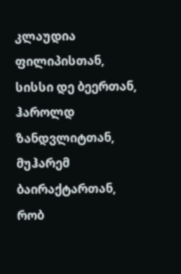კლაუდია ფილიპისთან, სისსი დე ბეერთან, ჰაროლდ ზანდვლიტთან, მუჰარემ ბაირაქტართან, რობ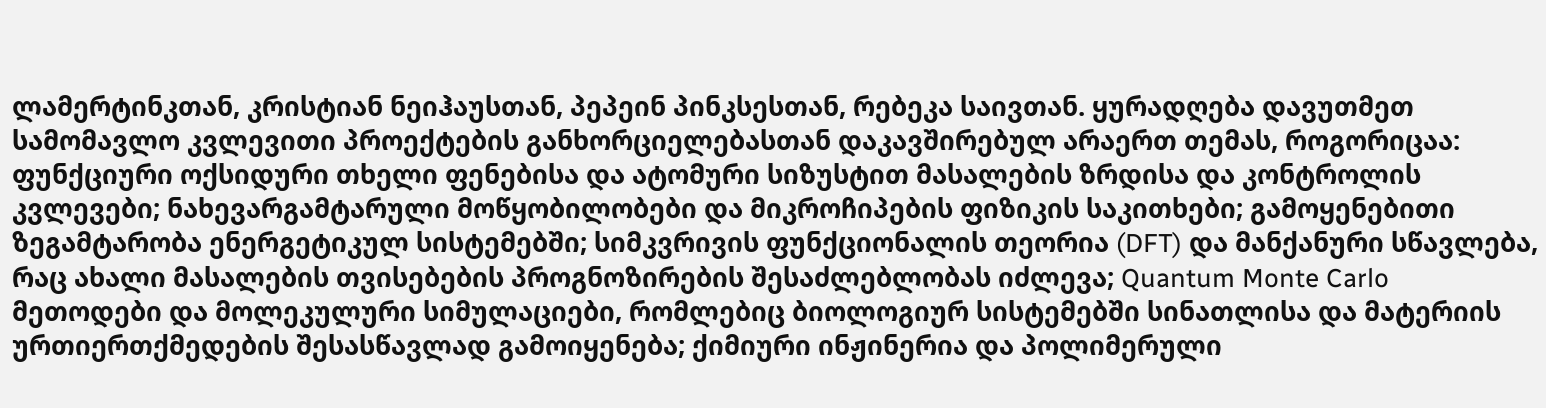ლამერტინკთან, კრისტიან ნეიჰაუსთან, პეპეინ პინკსესთან, რებეკა საივთან. ყურადღება დავუთმეთ სამომავლო კვლევითი პროექტების განხორციელებასთან დაკავშირებულ არაერთ თემას, როგორიცაა: ფუნქციური ოქსიდური თხელი ფენებისა და ატომური სიზუსტით მასალების ზრდისა და კონტროლის კვლევები; ნახევარგამტარული მოწყობილობები და მიკროჩიპების ფიზიკის საკითხები; გამოყენებითი ზეგამტარობა ენერგეტიკულ სისტემებში; სიმკვრივის ფუნქციონალის თეორია (DFT) და მანქანური სწავლება, რაც ახალი მასალების თვისებების პროგნოზირების შესაძლებლობას იძლევა; Quantum Monte Carlo მეთოდები და მოლეკულური სიმულაციები, რომლებიც ბიოლოგიურ სისტემებში სინათლისა და მატერიის ურთიერთქმედების შესასწავლად გამოიყენება; ქიმიური ინჟინერია და პოლიმერული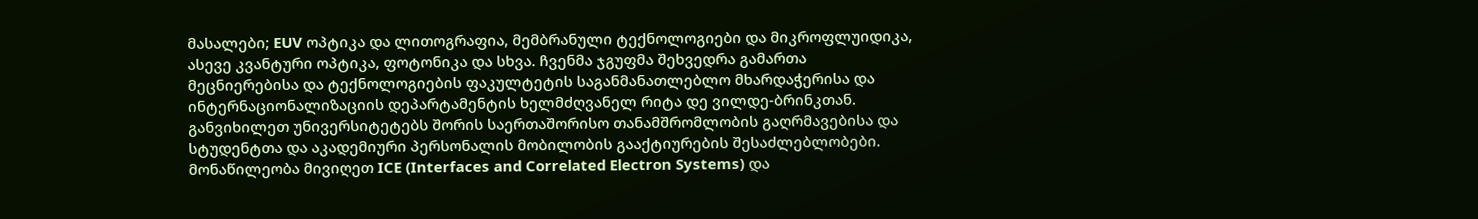მასალები; EUV ოპტიკა და ლითოგრაფია, მემბრანული ტექნოლოგიები და მიკროფლუიდიკა, ასევე კვანტური ოპტიკა, ფოტონიკა და სხვა. ჩვენმა ჯგუფმა შეხვედრა გამართა მეცნიერებისა და ტექნოლოგიების ფაკულტეტის საგანმანათლებლო მხარდაჭერისა და ინტერნაციონალიზაციის დეპარტამენტის ხელმძღვანელ რიტა დე ვილდე-ბრინკთან. განვიხილეთ უნივერსიტეტებს შორის საერთაშორისო თანამშრომლობის გაღრმავებისა და სტუდენტთა და აკადემიური პერსონალის მობილობის გააქტიურების შესაძლებლობები. მონაწილეობა მივიღეთ ICE (Interfaces and Correlated Electron Systems) და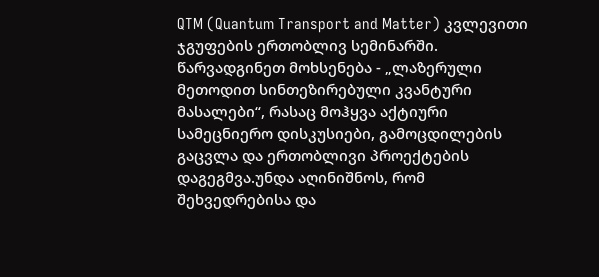QTM (Quantum Transport and Matter) კვლევითი ჯგუფების ერთობლივ სემინარში. წარვადგინეთ მოხსენება - „ლაზერული მეთოდით სინთეზირებული კვანტური მასალები“, რასაც მოჰყვა აქტიური სამეცნიერო დისკუსიები, გამოცდილების გაცვლა და ერთობლივი პროექტების დაგეგმვა.უნდა აღინიშნოს, რომ შეხვედრებისა და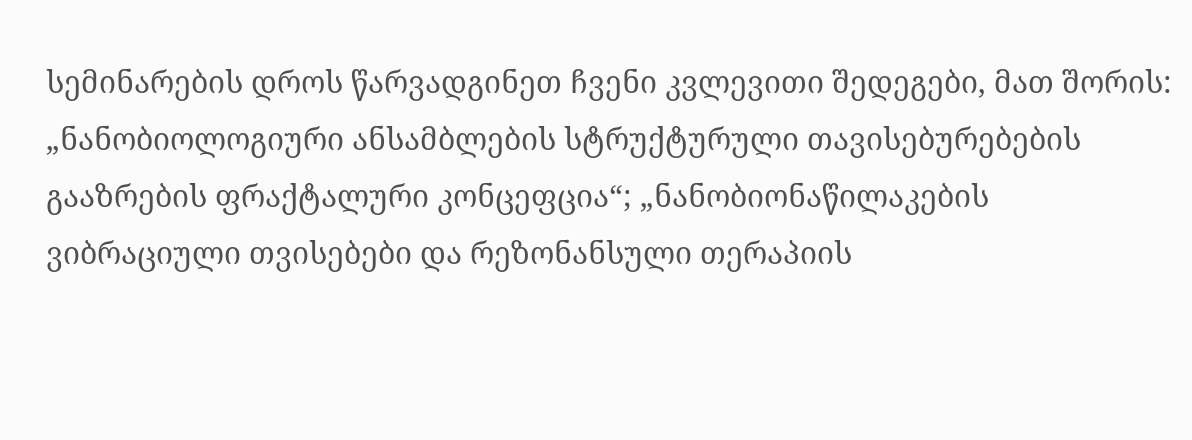სემინარების დროს წარვადგინეთ ჩვენი კვლევითი შედეგები, მათ შორის: „ნანობიოლოგიური ანსამბლების სტრუქტურული თავისებურებების გააზრების ფრაქტალური კონცეფცია“; „ნანობიონაწილაკების ვიბრაციული თვისებები და რეზონანსული თერაპიის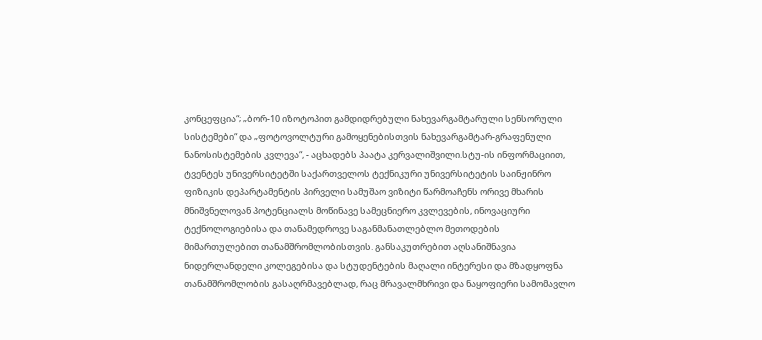კონცეფცია“; „ბორ-10 იზოტოპით გამდიდრებული ნახევარგამტარული სენსორული სისტემები“ და „ფოტოვოლტური გამოყენებისთვის ნახევარგამტარ-გრაფენული ნანოსისტემების კვლევა“, - აცხადებს პაატა კერვალიშვილი.სტუ-ის ინფორმაციით, ტვენტეს უნივერსიტეტში საქართველოს ტექნიკური უნივერსიტეტის საინჟინრო ფიზიკის დეპარტამენტის პირველი სამუშაო ვიზიტი წარმოაჩენს ორივე მხარის მნიშვნელოვან პოტენციალს მოწინავე სამეცნიერო კვლევების, ინოვაციური ტექნოლოგიებისა და თანამედროვე საგანმანათლებლო მეთოდების მიმართულებით თანამშრომლობისთვის. განსაკუთრებით აღსანიშნავია ნიდერლანდელი კოლეგებისა და სტუდენტების მაღალი ინტერესი და მზადყოფნა თანამშრომლობის გასაღრმავებლად, რაც მრავალმხრივი და ნაყოფიერი სამომავლო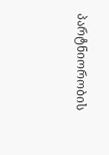პარტნიორობის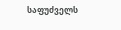საფუძველს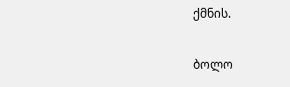ქმნის.

ბოლო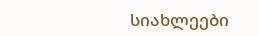სიახლეები